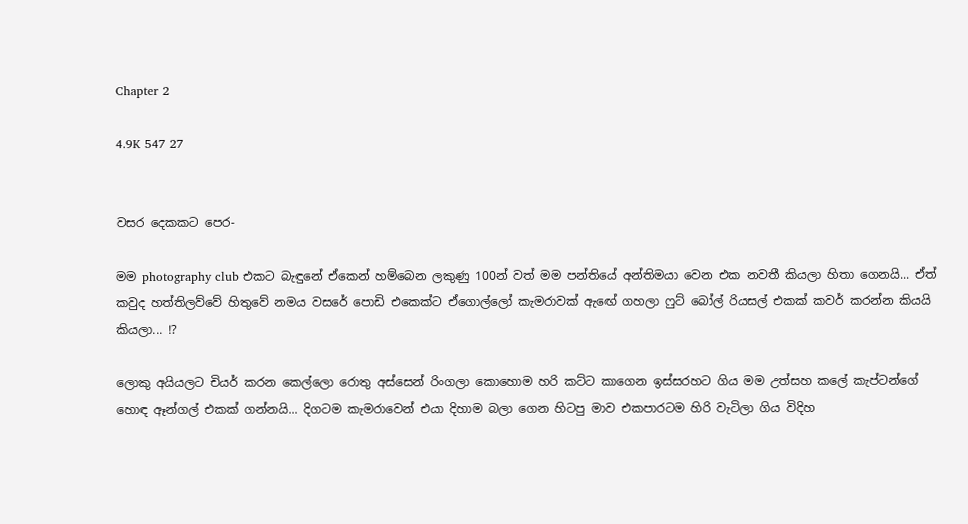Chapter 2

4.9K 547 27


වසර දෙකකට පෙර-

මම photography club එකට බැඳුනේ ඒකෙන් හම්බෙන ලකුණු 100න් වත් මම පන්තියේ අන්තිමයා වෙන එක නවතී කියලා හිතා ගෙනයි... ඒත් කවුද හත්තිලව්වේ හිතුවේ නමය වසරේ පොඩි එකෙක්ට ඒගොල්ලෝ කැමරාවක් ඇඟේ ගහලා ෆුට් බෝල් රියසල් එකක් කවර් කරන්න කියයි කියලා... !?

ලොකු අයියලට චියර් කරන කෙල්ලො රොතු අස්සෙන් රිංගලා කොහොම හරි කට්ට කාගෙන ඉස්සරහට ගිය මම උත්සහ කලේ කැප්ටන්ගේ හොඳ ඈන්ගල් එකක් ගන්නයි... දිගටම කැමරාවෙන් එයා දිහාම බලා ගෙන හිටපු මාව එකපාරටම හිරි වැටිලා ගිය විදිහ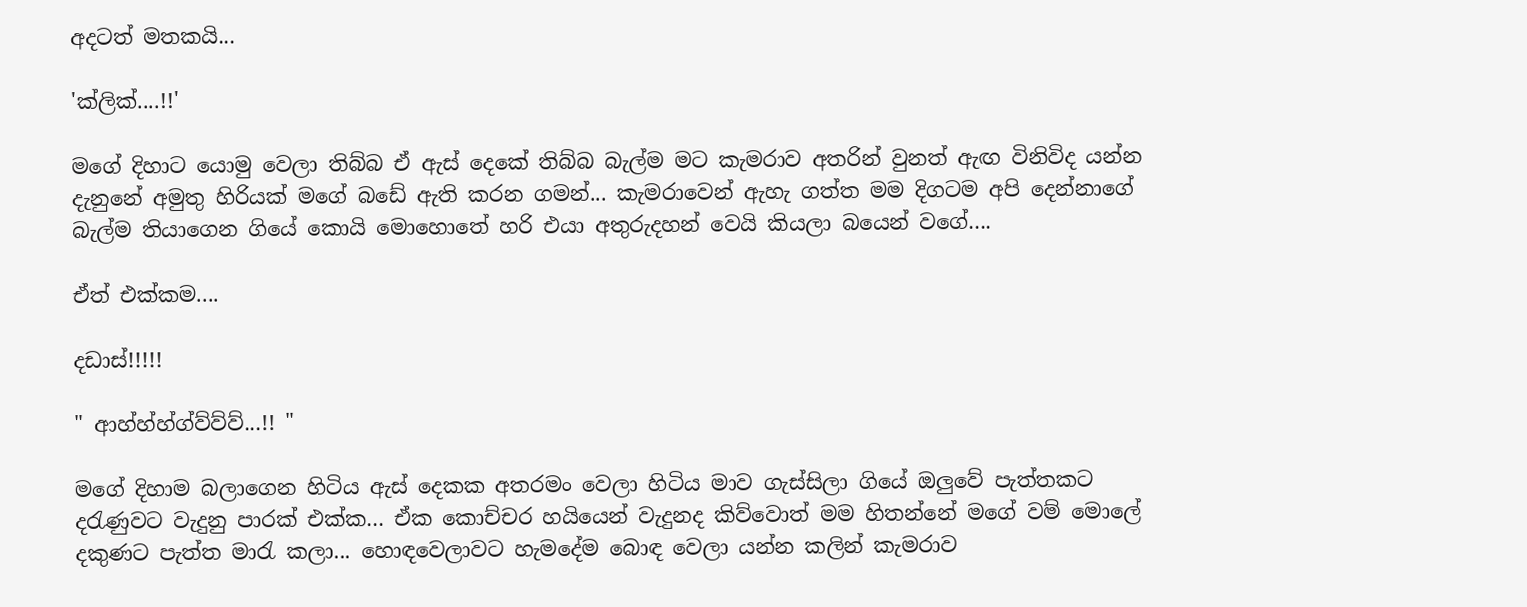අදටත් මතකයි...

'ක්ලික්....!!'

මගේ දිහාට යොමු වෙලා තිබ්බ ඒ ඇස් දෙකේ තිබ්බ බැල්ම මට කැමරාව අතරින් වුනත් ඇඟ විනිවිද යන්න දැනුනේ අමුතු හිරියක් මගේ බඩේ ඇති කරන ගමන්... කැමරාවෙන් ඇහැ ගත්ත මම දිගටම අපි දෙන්නාගේ බැල්ම තියාගෙන ගියේ කොයි මොහොතේ හරි එයා අතුරුදහන් වෙයි කියලා බයෙන් වගේ....

ඒත් එක්කම....

දඩාස්!!!!!

" ආහ්හ්හ්ග්ව්ව්ව්...!! "

මගේ දිහාම බලාගෙන හිටිය ඇස් දෙකක අතරමං වෙලා හිටිය මාව ගැස්සිලා ගියේ ඔලුවේ පැත්තකට දරැණුවට වැදුනු පාරක් එක්ක... ඒක කොච්චර හයියෙන් වැදුනද කිව්වොත් මම හිතන්නේ මගේ වම් මොලේ දකුණට පැත්ත මාරැ කලා... හොඳවෙලාවට හැමදේම බොඳ වෙලා යන්න කලින් කැමරාව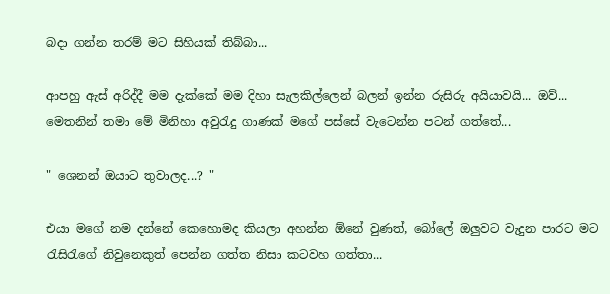බදා ගන්න තරම් මට සිහියක් තිබ්බා...

ආපහු ඇස් අරිද්දී මම දැක්කේ මම දිහා සැලකිල්ලෙන් බලන් ඉන්න රුසිරු අයියාවයි... ඔව්... මෙතනින් තමා මේ මිනිහා අවුරැදු ගාණක් මගේ පස්සේ වැටෙන්න පටන් ගත්තේ...

" ශෙනන් ඔයාට තුවාලද...? "

එයා මගේ නම දන්නේ කෙහොමද කියලා අහන්න ඕනේ වුණත්, බෝලේ ඔලුවට වැදුන පාරට මට රැසිරැගේ නිවුනෙකුත් පෙන්න ගත්ත නිසා කටවහ ගත්තා...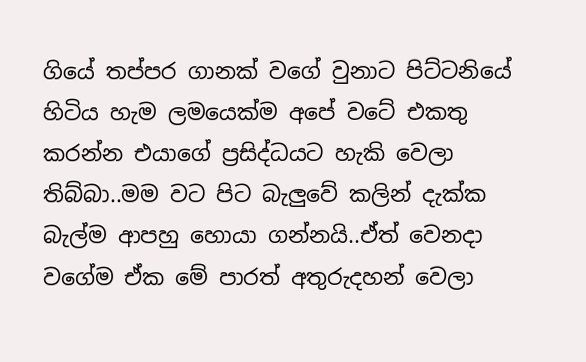ගියේ තප්පර ගානක් වගේ වුනාට පිට්ටනියේ හිටිය හැම ලමයෙක්ම අපේ වටේ එකතු කරන්න එයාගේ ප්‍රසිද්ධයට හැකි වෙලා තිබ්බා..මම වට පිට බැලුවේ කලින් දැක්ක බැල්ම ආපහු හොයා ගන්නයි..ඒත් වෙනදා වගේම ඒක මේ පාරත් අතුරුදහන් වෙලා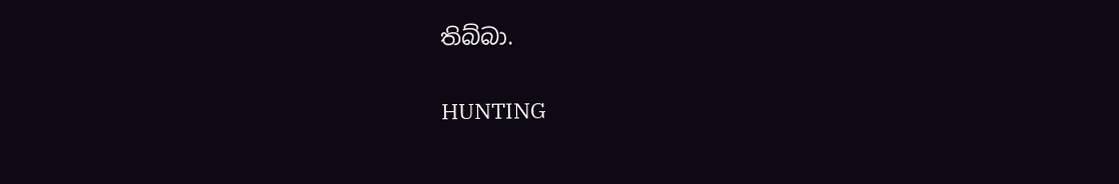තිබ්බා.

HUNTING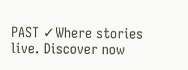PAST ✓Where stories live. Discover now